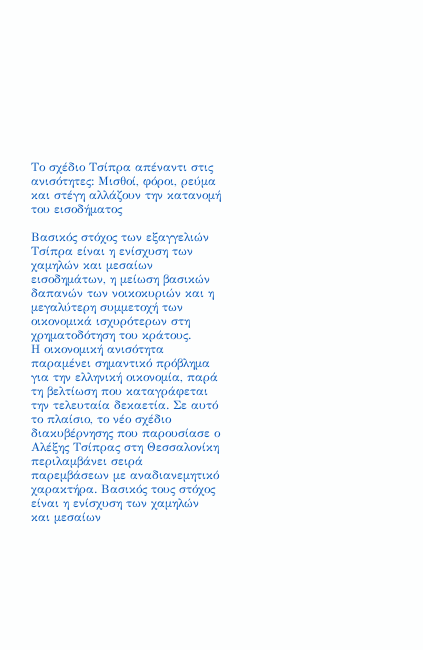Το σχέδιο Τσίπρα απέναντι στις ανισότητες: Μισθοί, φόροι, ρεύμα και στέγη αλλάζουν την κατανομή του εισοδήματος

Βασικός στόχος των εξαγγελιών Τσίπρα είναι η ενίσχυση των χαμηλών και μεσαίων εισοδημάτων, η μείωση βασικών δαπανών των νοικοκυριών και η μεγαλύτερη συμμετοχή των οικονομικά ισχυρότερων στη χρηματοδότηση του κράτους.
Η οικονομική ανισότητα παραμένει σημαντικό πρόβλημα για την ελληνική οικονομία, παρά τη βελτίωση που καταγράφεται την τελευταία δεκαετία. Σε αυτό το πλαίσιο, το νέο σχέδιο διακυβέρνησης που παρουσίασε ο Αλέξης Τσίπρας στη Θεσσαλονίκη περιλαμβάνει σειρά παρεμβάσεων με αναδιανεμητικό χαρακτήρα. Βασικός τους στόχος είναι η ενίσχυση των χαμηλών και μεσαίων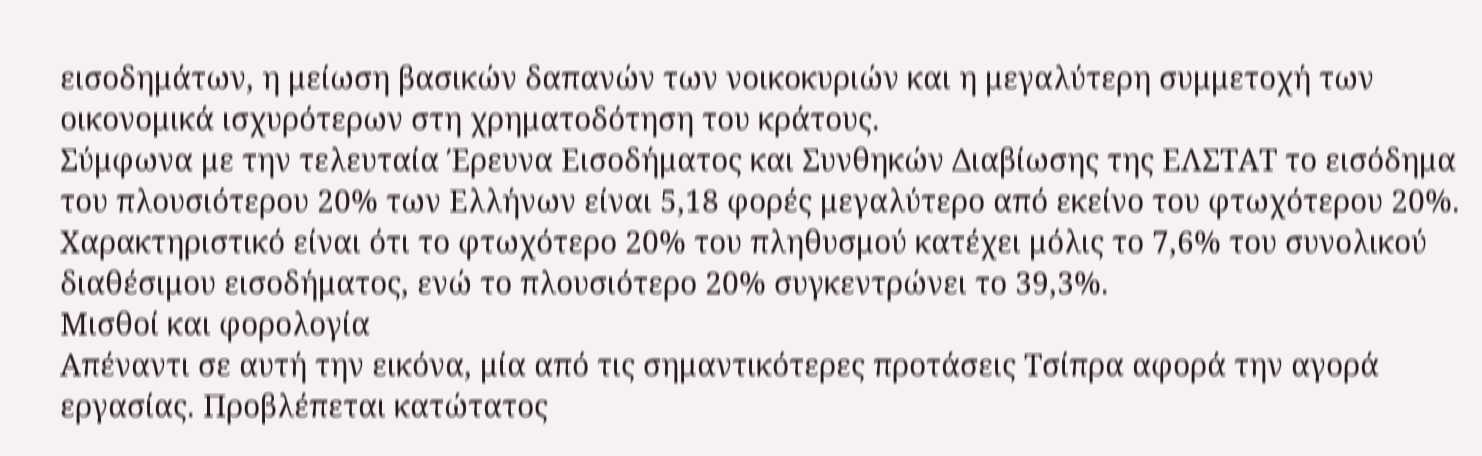εισοδημάτων, η μείωση βασικών δαπανών των νοικοκυριών και η μεγαλύτερη συμμετοχή των οικονομικά ισχυρότερων στη χρηματοδότηση του κράτους.
Σύμφωνα με την τελευταία Έρευνα Εισοδήματος και Συνθηκών Διαβίωσης της ΕΛΣΤΑΤ το εισόδημα του πλουσιότερου 20% των Ελλήνων είναι 5,18 φορές μεγαλύτερο από εκείνο του φτωχότερου 20%. Χαρακτηριστικό είναι ότι το φτωχότερο 20% του πληθυσμού κατέχει μόλις το 7,6% του συνολικού διαθέσιμου εισοδήματος, ενώ το πλουσιότερο 20% συγκεντρώνει το 39,3%.
Μισθοί και φορολογία
Απέναντι σε αυτή την εικόνα, μία από τις σημαντικότερες προτάσεις Τσίπρα αφορά την αγορά εργασίας. Προβλέπεται κατώτατος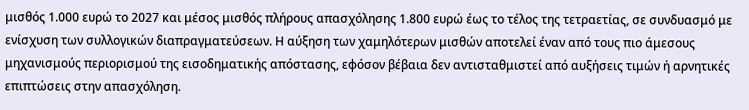μισθός 1.000 ευρώ το 2027 και μέσος μισθός πλήρους απασχόλησης 1.800 ευρώ έως το τέλος της τετραετίας, σε συνδυασμό με ενίσχυση των συλλογικών διαπραγματεύσεων. Η αύξηση των χαμηλότερων μισθών αποτελεί έναν από τους πιο άμεσους μηχανισμούς περιορισμού της εισοδηματικής απόστασης, εφόσον βέβαια δεν αντισταθμιστεί από αυξήσεις τιμών ή αρνητικές επιπτώσεις στην απασχόληση.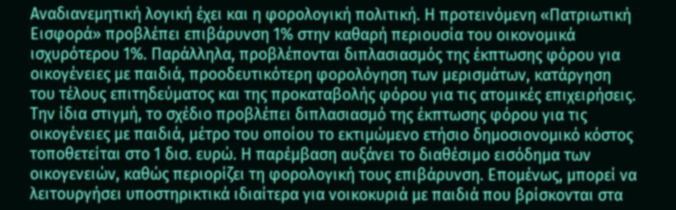Αναδιανεμητική λογική έχει και η φορολογική πολιτική. Η προτεινόμενη «Πατριωτική Εισφορά» προβλέπει επιβάρυνση 1% στην καθαρή περιουσία του οικονομικά ισχυρότερου 1%. Παράλληλα, προβλέπονται διπλασιασμός της έκπτωσης φόρου για οικογένειες με παιδιά, προοδευτικότερη φορολόγηση των μερισμάτων, κατάργηση του τέλους επιτηδεύματος και της προκαταβολής φόρου για τις ατομικές επιχειρήσεις.
Την ίδια στιγμή, το σχέδιο προβλέπει διπλασιασμό της έκπτωσης φόρου για τις οικογένειες με παιδιά, μέτρο του οποίου το εκτιμώμενο ετήσιο δημοσιονομικό κόστος τοποθετείται στο 1 δισ. ευρώ. Η παρέμβαση αυξάνει το διαθέσιμο εισόδημα των οικογενειών, καθώς περιορίζει τη φορολογική τους επιβάρυνση. Επομένως, μπορεί να λειτουργήσει υποστηρικτικά ιδιαίτερα για νοικοκυριά με παιδιά που βρίσκονται στα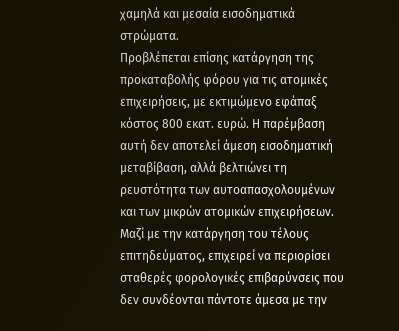χαμηλά και μεσαία εισοδηματικά στρώματα.
Προβλέπεται επίσης κατάργηση της προκαταβολής φόρου για τις ατομικές επιχειρήσεις, με εκτιμώμενο εφάπαξ κόστος 800 εκατ. ευρώ. Η παρέμβαση αυτή δεν αποτελεί άμεση εισοδηματική μεταβίβαση, αλλά βελτιώνει τη ρευστότητα των αυτοαπασχολουμένων και των μικρών ατομικών επιχειρήσεων. Μαζί με την κατάργηση του τέλους επιτηδεύματος, επιχειρεί να περιορίσει σταθερές φορολογικές επιβαρύνσεις που δεν συνδέονται πάντοτε άμεσα με την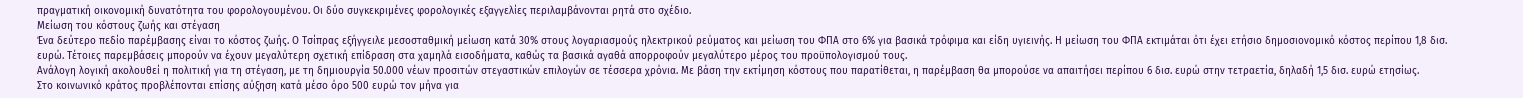πραγματική οικονομική δυνατότητα του φορολογουμένου. Οι δύο συγκεκριμένες φορολογικές εξαγγελίες περιλαμβάνονται ρητά στο σχέδιο.
Μείωση του κόστους ζωής και στέγαση
Ένα δεύτερο πεδίο παρέμβασης είναι το κόστος ζωής. Ο Τσίπρας εξήγγειλε μεσοσταθμική μείωση κατά 30% στους λογαριασμούς ηλεκτρικού ρεύματος και μείωση του ΦΠΑ στο 6% για βασικά τρόφιμα και είδη υγιεινής. Η μείωση του ΦΠΑ εκτιμάται ότι έχει ετήσιο δημοσιονομικό κόστος περίπου 1,8 δισ. ευρώ. Τέτοιες παρεμβάσεις μπορούν να έχουν μεγαλύτερη σχετική επίδραση στα χαμηλά εισοδήματα, καθώς τα βασικά αγαθά απορροφούν μεγαλύτερο μέρος του προϋπολογισμού τους.
Ανάλογη λογική ακολουθεί η πολιτική για τη στέγαση, με τη δημιουργία 50.000 νέων προσιτών στεγαστικών επιλογών σε τέσσερα χρόνια. Με βάση την εκτίμηση κόστους που παρατίθεται, η παρέμβαση θα μπορούσε να απαιτήσει περίπου 6 δισ. ευρώ στην τετραετία, δηλαδή 1,5 δισ. ευρώ ετησίως.
Στο κοινωνικό κράτος προβλέπονται επίσης αύξηση κατά μέσο όρο 500 ευρώ τον μήνα για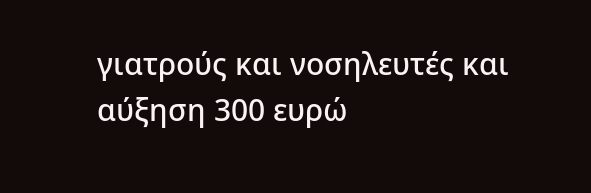γιατρούς και νοσηλευτές και αύξηση 300 ευρώ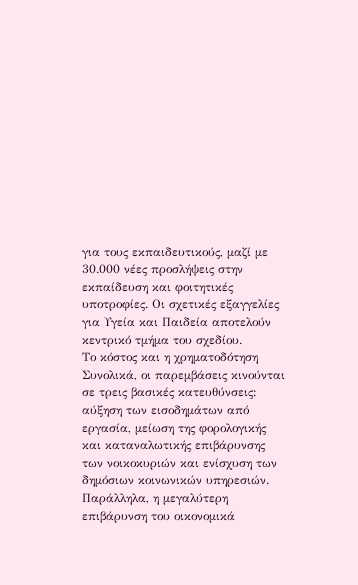για τους εκπαιδευτικούς, μαζί με 30.000 νέες προσλήψεις στην εκπαίδευση και φοιτητικές υποτροφίες. Οι σχετικές εξαγγελίες για Υγεία και Παιδεία αποτελούν κεντρικό τμήμα του σχεδίου.
Το κόστος και η χρηματοδότηση
Συνολικά, οι παρεμβάσεις κινούνται σε τρεις βασικές κατευθύνσεις: αύξηση των εισοδημάτων από εργασία, μείωση της φορολογικής και καταναλωτικής επιβάρυνσης των νοικοκυριών και ενίσχυση των δημόσιων κοινωνικών υπηρεσιών. Παράλληλα, η μεγαλύτερη επιβάρυνση του οικονομικά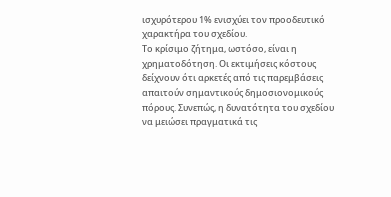ισχυρότερου 1% ενισχύει τον προοδευτικό χαρακτήρα του σχεδίου.
Το κρίσιμο ζήτημα, ωστόσο, είναι η χρηματοδότηση. Οι εκτιμήσεις κόστους δείχνουν ότι αρκετές από τις παρεμβάσεις απαιτούν σημαντικούς δημοσιονομικούς πόρους. Συνεπώς, η δυνατότητα του σχεδίου να μειώσει πραγματικά τις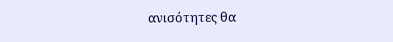ανισότητες θα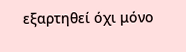εξαρτηθεί όχι μόνο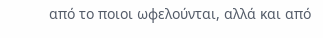από το ποιοι ωφελούνται, αλλά και από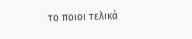το ποιοι τελικά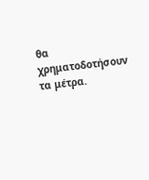θα χρηματοδοτήσουν τα μέτρα.